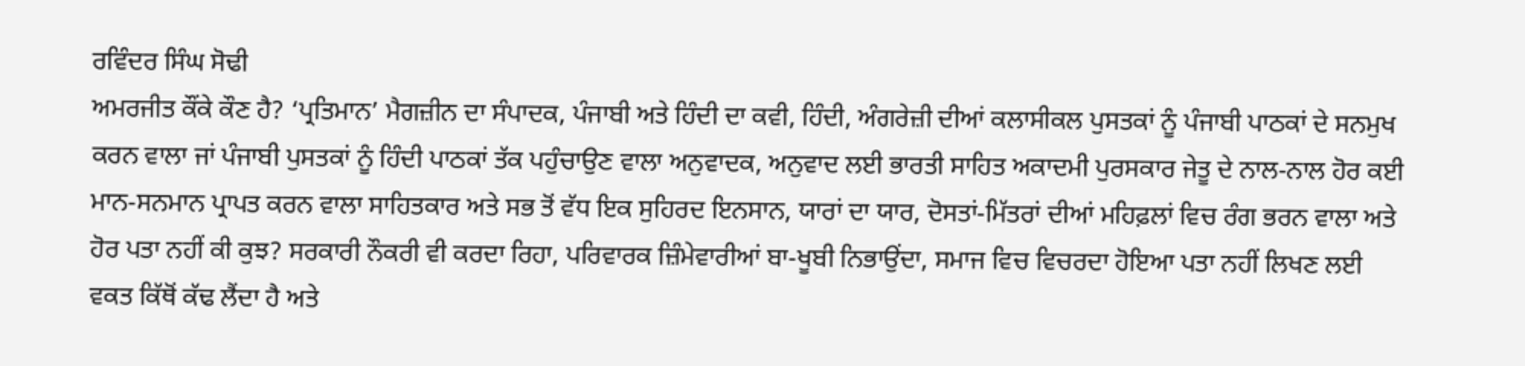ਰਵਿੰਦਰ ਸਿੰਘ ਸੋਢੀ
ਅਮਰਜੀਤ ਕੌਂਕੇ ਕੌਣ ਹੈ? ‘ਪ੍ਰਤਿਮਾਨ’ ਮੈਗਜ਼ੀਨ ਦਾ ਸੰਪਾਦਕ, ਪੰਜਾਬੀ ਅਤੇ ਹਿੰਦੀ ਦਾ ਕਵੀ, ਹਿੰਦੀ, ਅੰਗਰੇਜ਼ੀ ਦੀਆਂ ਕਲਾਸੀਕਲ ਪੁਸਤਕਾਂ ਨੂੰ ਪੰਜਾਬੀ ਪਾਠਕਾਂ ਦੇ ਸਨਮੁਖ ਕਰਨ ਵਾਲਾ ਜਾਂ ਪੰਜਾਬੀ ਪੁਸਤਕਾਂ ਨੂੰ ਹਿੰਦੀ ਪਾਠਕਾਂ ਤੱਕ ਪਹੁੰਚਾਉਣ ਵਾਲਾ ਅਨੁਵਾਦਕ, ਅਨੁਵਾਦ ਲਈ ਭਾਰਤੀ ਸਾਹਿਤ ਅਕਾਦਮੀ ਪੁਰਸਕਾਰ ਜੇਤੂ ਦੇ ਨਾਲ-ਨਾਲ ਹੋਰ ਕਈ ਮਾਨ-ਸਨਮਾਨ ਪ੍ਰਾਪਤ ਕਰਨ ਵਾਲਾ ਸਾਹਿਤਕਾਰ ਅਤੇ ਸਭ ਤੋਂ ਵੱਧ ਇਕ ਸੁਹਿਰਦ ਇਨਸਾਨ, ਯਾਰਾਂ ਦਾ ਯਾਰ, ਦੋਸਤਾਂ-ਮਿੱਤਰਾਂ ਦੀਆਂ ਮਹਿਫ਼ਲਾਂ ਵਿਚ ਰੰਗ ਭਰਨ ਵਾਲਾ ਅਤੇ ਹੋਰ ਪਤਾ ਨਹੀਂ ਕੀ ਕੁਝ? ਸਰਕਾਰੀ ਨੌਕਰੀ ਵੀ ਕਰਦਾ ਰਿਹਾ, ਪਰਿਵਾਰਕ ਜ਼ਿੰਮੇਵਾਰੀਆਂ ਬਾ-ਖੂਬੀ ਨਿਭਾਉਂਦਾ, ਸਮਾਜ ਵਿਚ ਵਿਚਰਦਾ ਹੋਇਆ ਪਤਾ ਨਹੀਂ ਲਿਖਣ ਲਈ ਵਕਤ ਕਿੱਥੋਂ ਕੱਢ ਲੈਂਦਾ ਹੈ ਅਤੇ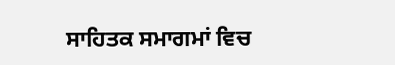ਸਾਹਿਤਕ ਸਮਾਗਮਾਂ ਵਿਚ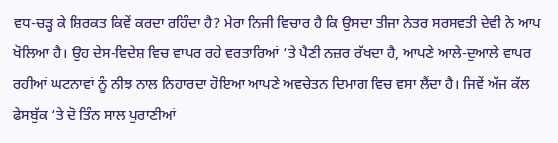ਵਧ-ਚੜ੍ਹ ਕੇ ਸ਼ਿਰਕਤ ਕਿਵੇਂ ਕਰਦਾ ਰਹਿੰਦਾ ਹੈ? ਮੇਰਾ ਨਿਜੀ ਵਿਚਾਰ ਹੈ ਕਿ ਉਸਦਾ ਤੀਜਾ ਨੇਤਰ ਸਰਸਵਤੀ ਦੇਵੀ ਨੇ ਆਪ ਖੋਲਿਆ ਹੈ। ਉਹ ਦੇਸ-ਵਿਦੇਸ਼ ਵਿਚ ਵਾਪਰ ਰਹੇ ਵਰਤਾਰਿਆਂ ‘ਤੇ ਪੈਣੀ ਨਜ਼ਰ ਰੱਖਦਾ ਹੈ, ਆਪਣੇ ਆਲੇ-ਦੁਆਲੇ ਵਾਪਰ ਰਹੀਆਂ ਘਟਨਾਵਾਂ ਨੂੰ ਨੀਝ ਨਾਲ ਨਿਹਾਰਦਾ ਹੋਇਆ ਆਪਣੇ ਅਵਚੇਤਨ ਦਿਮਾਗ ਵਿਚ ਵਸਾ ਲੈਂਦਾ ਹੈ। ਜਿਵੇਂ ਅੱਜ ਕੱਲ ਫੇਸਬੁੱਕ ‘ਤੇ ਦੋ ਤਿੰਨ ਸਾਲ ਪੁਰਾਣੀਆਂ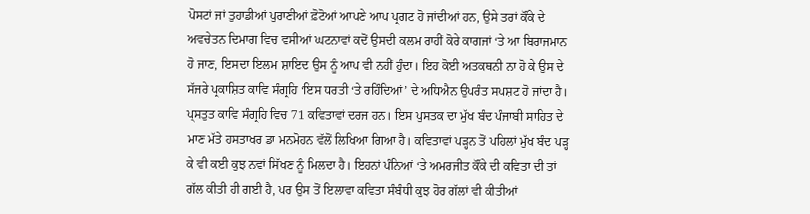ਪੋਸਟਾਂ ਜਾਂ ਤੁਹਾਡੀਆਂ ਪੁਰਾਣੀਆਂ ਫ਼ੋਟੋਆਂ ਆਪਣੇ ਆਪ ਪ੍ਰਗਟ ਹੋ ਜਾਂਦੀਆਂ ਹਨ, ਉਸੇ ਤਰਾਂ ਕੌਂਕੇ ਦੇ ਅਵਚੇਤਨ ਦਿਮਾਗ ਵਿਚ ਵਸੀਆਂ ਘਟਨਾਵਾਂ ਕਦੋਂ ਉਸਦੀ ਕਲਮ ਰਾਹੀਂ ਕੋਰੇ ਕਾਗਜਾਂ ‘ਤੇ ਆ ਬਿਰਾਜਮਾਨ ਹੋ ਜਾਣ, ਇਸਦਾ ਇਲਮ ਸ਼ਾਇਦ ਉਸ ਨੂੰ ਆਪ ਵੀ ਨਹੀਂ ਹੁੰਦਾ। ਇਹ ਕੋਈ ਅਤਕਥਨੀ ਨਾ ਹੋ ਕੇ ਉਸ ਦੇ ਸੱਜਰੇ ਪ੍ਰਕਾਸ਼ਿਤ ਕਾਵਿ ਸੰਗ੍ਰਹਿ ‘ਇਸ ਧਰਤੀ ‘ਤੇ ਰਹਿੰਦਿਆਂ’ ਦੇ ਅਧਿਐਨ ਉਪਰੰਤ ਸਪਸ਼ਟ ਹੋ ਜਾਂਦਾ ਹੈ।
ਪ੍ਸਤੁਤ ਕਾਵਿ ਸੰਗ੍ਰਹਿ ਵਿਚ 71 ਕਵਿਤਾਵਾਂ ਦਰਜ ਹਨ। ਇਸ ਪੁਸਤਕ ਦਾ ਮੁੱਖ ਬੰਦ ਪੰਜਾਬੀ ਸਾਹਿਤ ਦੇ ਮਾਣ ਮੱਤੇ ਹਸਤਾਖਰ ਡਾ ਮਨਮੋਹਨ ਵੱਲੋਂ ਲਿਖਿਆ ਗਿਆ ਹੈ। ਕਵਿਤਾਵਾਂ ਪੜ੍ਹਨ ਤੋਂ ਪਹਿਲਾਂ ਮੁੱਖ ਬੰਦ ਪੜ੍ਹ ਕੇ ਵੀ ਕਈ ਕੁਝ ਨਵਾਂ ਸਿੱਖਣ ਨੂੰ ਮਿਲਦਾ ਹੈ। ਇਹਨਾਂ ਪੰਨਿਆਂ ‘ਤੇ ਅਮਰਜੀਤ ਕੌਂਕੇ ਦੀ ਕਵਿਤਾ ਦੀ ਤਾਂ ਗੱਲ ਕੀਤੀ ਹੀ ਗਈ ਹੈ, ਪਰ ਉਸ ਤੋਂ ਇਲਾਵਾ ਕਵਿਤਾ ਸੰਬੰਧੀ ਕੁਝ ਹੋਰ ਗੱਲਾਂ ਵੀ ਕੀਤੀਆਂ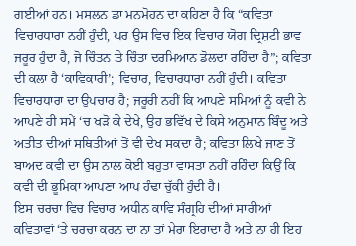ਗਈਆਂ ਹਨ। ਮਸਲਨ ਡਾ ਮਨਮੋਹਨ ਦਾ ਕਹਿਣਾ ਹੈ ਕਿ “ਕਵਿਤਾ ਵਿਚਾਰਧਾਰਾ ਨਹੀਂ ਹੁੰਦੀ, ਪਰ ਉਸ ਵਿਚ ਇਕ ਵਿਚਾਰ ਯੋਗ ਦ੍ਰਿਸ਼ਟੀ ਭਾਵ ਜਰੂਰ ਹੁੰਦਾ ਹੈ, ਜੋ ਚਿੰਤਨ ਤੇ ਚਿੰਤਾ ਦਰਮਿਆਨ ਡੋਲਦਾ ਰਹਿੰਦਾ ਹੈ”; ਕਵਿਤਾ ਦੀ ਕਲਾ ਹੈ ‘ਕਾਵਿਕਾਰੀ’; ਵਿਚਾਰ, ਵਿਚਾਰਧਾਰਾ ਨਹੀਂ ਹੁੰਦੀ। ਕਵਿਤਾ ਵਿਚਾਰਧਾਰਾ ਦਾ ਉਪਚਾਰ ਹੈ; ਜਰੂਰੀ ਨਹੀਂ ਕਿ ਆਪਣੇ ਸਮਿਆਂ ਨੂੰ ਕਵੀ ਨੇ ਆਪਣੇ ਹੀ ਸਮੇਂ ‘ਚ ਖੜੋ ਕੇ ਦੇਖੇ, ਉਹ ਭਵਿੱਖ ਦੇ ਕਿਸੇ ਅਨੁਮਾਨ ਬਿੰਦੂ ਅਤੇ ਅਤੀਤ ਦੀਆਂ ਸਥਿਤੀਆਂ ਤੋਂ ਵੀ ਦੇਖ ਸਕਦਾ ਹੈ; ਕਵਿਤਾ ਲਿਖੇ ਜਾਣ ਤੋਂ ਬਾਅਦ ਕਵੀ ਦਾ ਉਸ ਨਾਲ ਕੋਈ ਬਹੁਤਾ ਵਾਸਤਾ ਨਹੀਂ ਰਹਿੰਦਾ ਕਿਉਂ ਕਿ ਕਵੀ ਦੀ ਭੂਮਿਕਾ ਆਪਣਾ ਆਪ ਹੰਢਾ ਚੁੱਕੀ ਹੁੰਦੀ ਹੈ।
ਇਸ ਚਰਚਾ ਵਿਚ ਵਿਚਾਰ ਅਧੀਨ ਕਾਵਿ ਸੰਗ੍ਰਹਿ ਦੀਆਂ ਸਾਰੀਆਂ ਕਵਿਤਾਵਾਂ ‘ਤੇ ਚਰਚਾ ਕਰਨ ਦਾ ਨਾ ਤਾਂ ਮੇਰਾ ਇਰਾਦਾ ਹੈ ਅਤੇ ਨਾ ਹੀ ਇਹ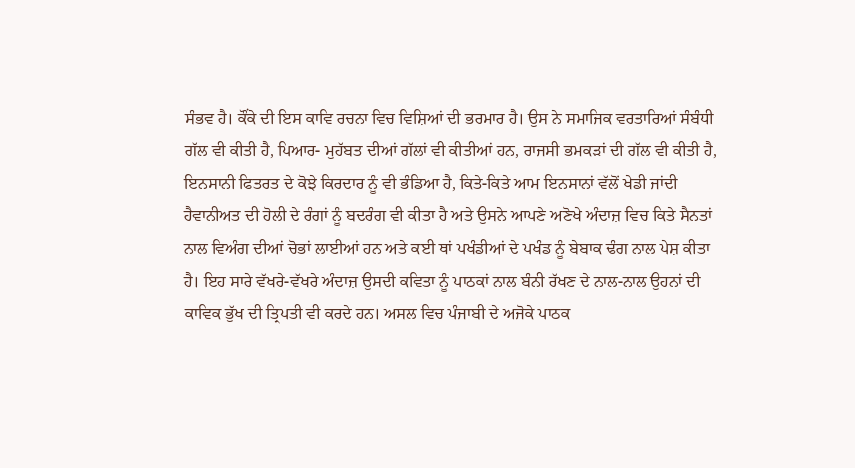ਸੰਭਵ ਹੈ। ਕੌਂਕੇ ਦੀ ਇਸ ਕਾਵਿ ਰਚਨਾ ਵਿਚ ਵਿਸ਼ਿਆਂ ਦੀ ਭਰਮਾਰ ਹੈ। ਉਸ ਨੇ ਸਮਾਜਿਕ ਵਰਤਾਰਿਆਂ ਸੰਬੰਧੀ ਗੱਲ ਵੀ ਕੀਤੀ ਹੈ, ਪਿਆਰ- ਮੁਹੱਬਤ ਦੀਆਂ ਗੱਲਾਂ ਵੀ ਕੀਤੀਆਂ ਹਨ, ਰਾਜਸੀ ਭਮਕੜਾਂ ਦੀ ਗੱਲ ਵੀ ਕੀਤੀ ਹੈ, ਇਨਸਾਨੀ ਫਿਤਰਤ ਦੇ ਕੋਝੇ ਕਿਰਦਾਰ ਨੂੰ ਵੀ ਭੰਡਿਆ ਹੈ, ਕਿਤੇ-ਕਿਤੇ ਆਮ ਇਨਸਾਨਾਂ ਵੱਲੋਂ ਖੇਡੀ ਜਾਂਦੀ ਹੈਵਾਨੀਅਤ ਦੀ ਹੋਲੀ ਦੇ ਰੰਗਾਂ ਨੂੰ ਬਦਰੰਗ ਵੀ ਕੀਤਾ ਹੈ ਅਤੇ ਉਸਨੇ ਆਪਣੇ ਅਣੋਖੇ ਅੰਦਾਜ਼ ਵਿਚ ਕਿਤੇ ਸੈਨਤਾਂ ਨਾਲ ਵਿਅੰਗ ਦੀਆਂ ਚੋਭਾਂ ਲਾਈਆਂ ਹਨ ਅਤੇ ਕਈ ਥਾਂ ਪਖੰਡੀਆਂ ਦੇ ਪਖੰਡ ਨੂੰ ਬੇਬਾਕ ਢੰਗ ਨਾਲ ਪੇਸ਼ ਕੀਤਾ ਹੈ। ਇਹ ਸਾਰੇ ਵੱਖਰੇ-ਵੱਖਰੇ ਅੰਦਾਜ਼ ਉਸਦੀ ਕਵਿਤਾ ਨੂੰ ਪਾਠਕਾਂ ਨਾਲ ਬੰਨੀ ਰੱਖਣ ਦੇ ਨਾਲ-ਨਾਲ ਉਹਨਾਂ ਦੀ ਕਾਵਿਕ ਭੁੱਖ ਦੀ ਤ੍ਰਿਪਤੀ ਵੀ ਕਰਦੇ ਹਨ। ਅਸਲ ਵਿਚ ਪੰਜਾਬੀ ਦੇ ਅਜੋਕੇ ਪਾਠਕ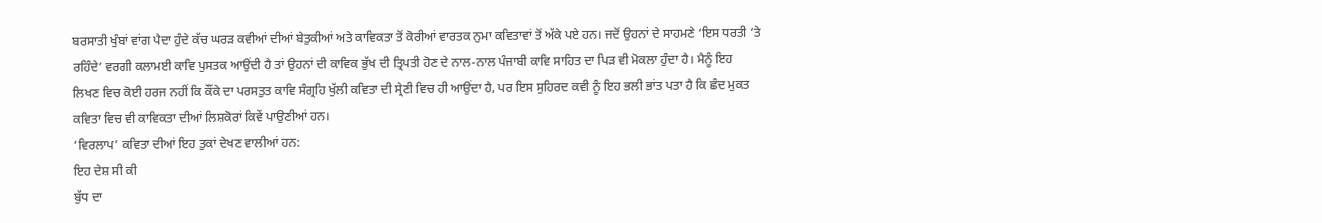ਬਰਸਾਤੀ ਖੁੰਬਾਂ ਵਾਂਗ ਪੈਦਾ ਹੁੰਦੇ ਕੱਚ ਘਰੜ ਕਵੀਆਂ ਦੀਆਂ ਬੇਤੁਕੀਆਂ ਅਤੇ ਕਾਵਿਕਤਾ ਤੋਂ ਕੋਰੀਆਂ ਵਾਰਤਕ ਨੁਮਾ ਕਵਿਤਾਵਾਂ ਤੋਂ ਅੱਕੇ ਪਏ ਹਨ। ਜਦੋਂ ਉਹਨਾਂ ਦੇ ਸਾਹਮਣੇ ‘ਇਸ ਧਰਤੀ ‘ਤੇ ਰਹਿੰਦੇ’ ਵਰਗੀ ਕਲਾਮਈ ਕਾਵਿ ਪੁਸਤਕ ਆਉਂਦੀ ਹੈ ਤਾਂ ਉਹਨਾਂ ਦੀ ਕਾਵਿਕ ਭੁੱਖ ਦੀ ਤ੍ਰਿਪਤੀ ਹੋਣ ਦੇ ਨਾਲ-ਨਾਲ ਪੰਜਾਬੀ ਕਾਵਿ ਸਾਹਿਤ ਦਾ ਪਿੜ ਵੀ ਮੋਕਲਾ ਹੁੰਦਾ ਹੈ। ਮੈਨੂੰ ਇਹ ਲਿਖਣ ਵਿਚ ਕੋਈ ਹਰਜ ਨਹੀਂ ਕਿ ਕੌਂਕੇ ਦਾ ਪਰਸਤੁਤ ਕਾਵਿ ਸੰਗ੍ਰਹਿ ਖੁੱਲੀ ਕਵਿਤਾ ਦੀ ਸ੍ਰੇਣੀ ਵਿਚ ਹੀ ਆਉਂਦਾ ਹੈ, ਪਰ ਇਸ ਸੁਹਿਰਦ ਕਵੀ ਨੂੰ ਇਹ ਭਲੀ ਭਾਂਤ ਪਤਾ ਹੈ ਕਿ ਛੰਦ ਮੁਕਤ ਕਵਿਤਾ ਵਿਚ ਵੀ ਕਾਵਿਕਤਾ ਦੀਆਂ ਲਿਸ਼ਕੋਰਾਂ ਕਿਵੇਂ ਪਾਉਣੀਆਂ ਹਨ।
‘ਵਿਰਲਾਪ’ ਕਵਿਤਾ ਦੀਆਂ ਇਹ ਤੁਕਾਂ ਦੇਖਣ ਵਾਲੀਆਂ ਹਨ:
ਇਹ ਦੇਸ਼ ਸੀ ਕੀ
ਬੁੱਧ ਦਾ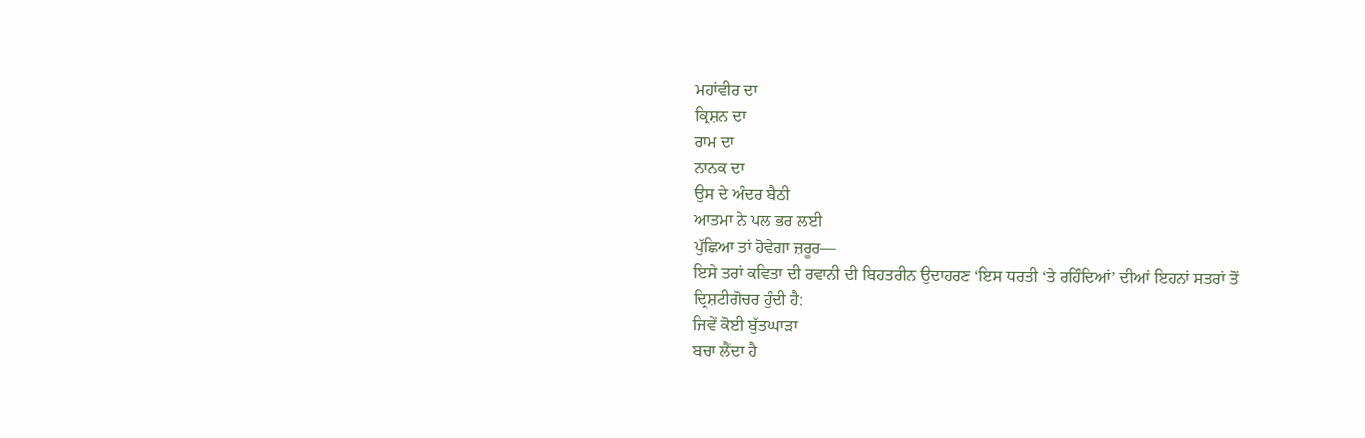ਮਹਾਂਵੀਰ ਦਾ
ਕ੍ਰਿਸ਼ਨ ਦਾ
ਰਾਮ ਦਾ
ਨਾਨਕ ਦਾ
ਉਸ ਦੇ ਅੰਦਰ ਬੈਠੀ
ਆਤਮਾ ਨੇ ਪਲ ਭਰ ਲਈ
ਪੁੱਛਿਆ ਤਾਂ ਹੋਵੇਗਾ ਜ਼ਰੂਰ—
ਇਸੇ ਤਰਾਂ ਕਵਿਤਾ ਦੀ ਰਵਾਨੀ ਦੀ ਬਿਹਤਰੀਨ ਉਦਾਹਰਣ ‘ਇਸ ਧਰਤੀ ‘ਤੇ ਰਹਿੰਦਿਆਂ’ ਦੀਆਂ ਇਹਨਾਂ ਸਤਰਾਂ ਤੋਂ ਦ੍ਰਿਸ਼ਟੀਗੋਚਰ ਹੁੰਦੀ ਹੈ:
ਜਿਵੇਂ ਕੋਈ ਬੁੱਤਘਾੜਾ
ਬਚਾ ਲੈਂਦਾ ਹੈ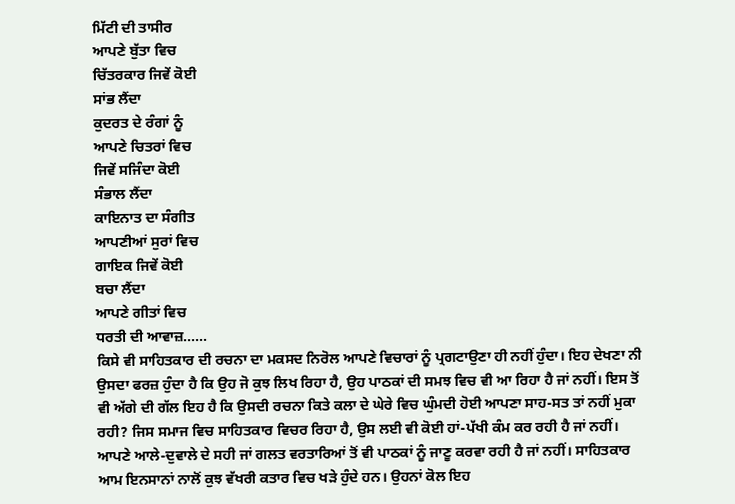ਮਿੱਟੀ ਦੀ ਤਾਸੀਰ
ਆਪਣੇ ਬੁੱਤਾ ਵਿਚ
ਚਿੱਤਰਕਾਰ ਜਿਵੇਂ ਕੋਈ
ਸਾਂਭ ਲੈਂਦਾ
ਕੁਦਰਤ ਦੇ ਰੰਗਾਂ ਨੂੰ
ਆਪਣੇ ਚਿਤਰਾਂ ਵਿਚ
ਜਿਵੇਂ ਸਜਿੰਦਾ ਕੋਈ
ਸੰਭਾਲ ਲੈਂਦਾ
ਕਾਇਨਾਤ ਦਾ ਸੰਗੀਤ
ਆਪਣੀਆਂ ਸੁਰਾਂ ਵਿਚ
ਗਾਇਕ ਜਿਵੇਂ ਕੋਈ
ਬਚਾ ਲੈਂਦਾ
ਆਪਣੇ ਗੀਤਾਂ ਵਿਚ
ਧਰਤੀ ਦੀ ਆਵਾਜ਼……
ਕਿਸੇ ਵੀ ਸਾਹਿਤਕਾਰ ਦੀ ਰਚਨਾ ਦਾ ਮਕਸਦ ਨਿਰੋਲ ਆਪਣੇ ਵਿਚਾਰਾਂ ਨੂੰ ਪ੍ਰਗਟਾਉਣਾ ਹੀ ਨਹੀਂ ਹੁੰਦਾ। ਇਹ ਦੇਖਣਾ ਨੀ ਉਸਦਾ ਫਰਜ਼ ਹੁੰਦਾ ਹੈ ਕਿ ਉਹ ਜੋ ਕੁਝ ਲਿਖ ਰਿਹਾ ਹੈ, ਉਹ ਪਾਠਕਾਂ ਦੀ ਸਮਝ ਵਿਚ ਵੀ ਆ ਰਿਹਾ ਹੈ ਜਾਂ ਨਹੀਂ। ਇਸ ਤੋਂ ਵੀ ਅੱਗੇ ਦੀ ਗੱਲ ਇਹ ਹੈ ਕਿ ਉਸਦੀ ਰਚਨਾ ਕਿਤੇ ਕਲਾ ਦੇ ਘੇਰੇ ਵਿਚ ਘੁੰਮਦੀ ਹੋਈ ਆਪਣਾ ਸਾਹ-ਸਤ ਤਾਂ ਨਹੀਂ ਮੁਕਾ ਰਹੀ? ਜਿਸ ਸਮਾਜ ਵਿਚ ਸਾਹਿਤਕਾਰ ਵਿਚਰ ਰਿਹਾ ਹੈ, ਉਸ ਲਈ ਵੀ ਕੋਈ ਹਾਂ-ਪੱਖੀ ਕੰਮ ਕਰ ਰਹੀ ਹੈ ਜਾਂ ਨਹੀਂ। ਆਪਣੇ ਆਲੇ-ਦੁਵਾਲੇ ਦੇ ਸਹੀ ਜਾਂ ਗਲਤ ਵਰਤਾਰਿਆਂ ਤੋਂ ਵੀ ਪਾਠਕਾਂ ਨੂੰ ਜਾਣੂ ਕਰਵਾ ਰਹੀ ਹੈ ਜਾਂ ਨਹੀਂ। ਸਾਹਿਤਕਾਰ ਆਮ ਇਨਸਾਨਾਂ ਨਾਲੋਂ ਕੁਝ ਵੱਖਰੀ ਕਤਾਰ ਵਿਚ ਖੜੇ ਹੁੰਦੇ ਹਨ। ਉਹਨਾਂ ਕੋਲ ਇਹ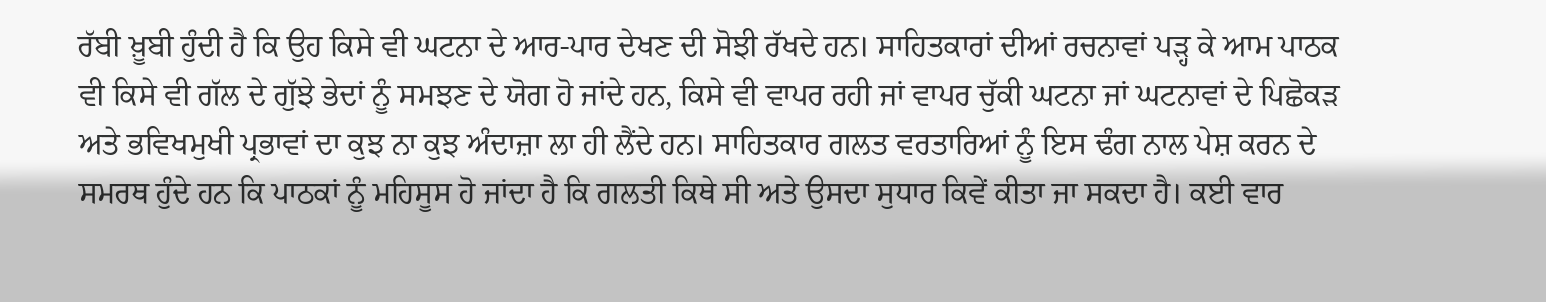ਰੱਬੀ ਖ਼ੂਬੀ ਹੁੰਦੀ ਹੈ ਕਿ ਉਹ ਕਿਸੇ ਵੀ ਘਟਨਾ ਦੇ ਆਰ-ਪਾਰ ਦੇਖਣ ਦੀ ਸੋਝੀ ਰੱਖਦੇ ਹਨ। ਸਾਹਿਤਕਾਰਾਂ ਦੀਆਂ ਰਚਨਾਵਾਂ ਪੜ੍ਹ ਕੇ ਆਮ ਪਾਠਕ ਵੀ ਕਿਸੇ ਵੀ ਗੱਲ ਦੇ ਗੁੱਝੇ ਭੇਦਾਂ ਨੂੰ ਸਮਝਣ ਦੇ ਯੋਗ ਹੋ ਜਾਂਦੇ ਹਨ, ਕਿਸੇ ਵੀ ਵਾਪਰ ਰਹੀ ਜਾਂ ਵਾਪਰ ਚੁੱਕੀ ਘਟਨਾ ਜਾਂ ਘਟਨਾਵਾਂ ਦੇ ਪਿਛੋਕੜ ਅਤੇ ਭਵਿਖਮੁਖੀ ਪ੍ਰਭਾਵਾਂ ਦਾ ਕੁਝ ਨਾ ਕੁਝ ਅੰਦਾਜ਼ਾ ਲਾ ਹੀ ਲੈਂਦੇ ਹਨ। ਸਾਹਿਤਕਾਰ ਗਲਤ ਵਰਤਾਰਿਆਂ ਨੂੰ ਇਸ ਢੰਗ ਨਾਲ ਪੇਸ਼ ਕਰਨ ਦੇ ਸਮਰਥ ਹੁੰਦੇ ਹਨ ਕਿ ਪਾਠਕਾਂ ਨੂੰ ਮਹਿਸੂਸ ਹੋ ਜਾਂਦਾ ਹੈ ਕਿ ਗਲਤੀ ਕਿਥੇ ਸੀ ਅਤੇ ਉਸਦਾ ਸੁਧਾਰ ਕਿਵੇਂ ਕੀਤਾ ਜਾ ਸਕਦਾ ਹੈ। ਕਈ ਵਾਰ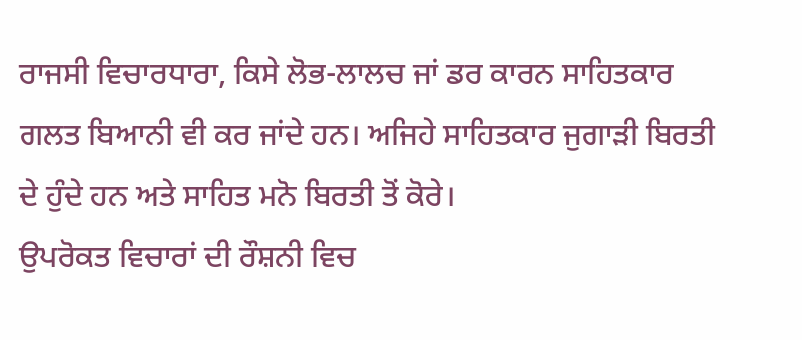ਰਾਜਸੀ ਵਿਚਾਰਧਾਰਾ, ਕਿਸੇ ਲੋਭ-ਲਾਲਚ ਜਾਂ ਡਰ ਕਾਰਨ ਸਾਹਿਤਕਾਰ ਗਲਤ ਬਿਆਨੀ ਵੀ ਕਰ ਜਾਂਦੇ ਹਨ। ਅਜਿਹੇ ਸਾਹਿਤਕਾਰ ਜੁਗਾੜੀ ਬਿਰਤੀ ਦੇ ਹੁੰਦੇ ਹਨ ਅਤੇ ਸਾਹਿਤ ਮਨੋ ਬਿਰਤੀ ਤੋਂ ਕੋਰੇ।
ਉਪਰੋਕਤ ਵਿਚਾਰਾਂ ਦੀ ਰੌਸ਼ਨੀ ਵਿਚ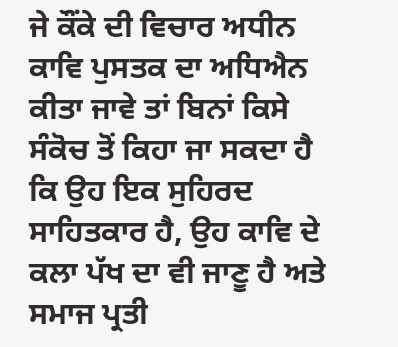ਜੇ ਕੌਂਕੇ ਦੀ ਵਿਚਾਰ ਅਧੀਨ ਕਾਵਿ ਪੁਸਤਕ ਦਾ ਅਧਿਐਨ ਕੀਤਾ ਜਾਵੇ ਤਾਂ ਬਿਨਾਂ ਕਿਸੇ ਸੰਕੋਚ ਤੋਂ ਕਿਹਾ ਜਾ ਸਕਦਾ ਹੈ ਕਿ ਉਹ ਇਕ ਸੁਹਿਰਦ ਸਾਹਿਤਕਾਰ ਹੈ, ਉਹ ਕਾਵਿ ਦੇ ਕਲਾ ਪੱਖ ਦਾ ਵੀ ਜਾਣੂ ਹੈ ਅਤੇ ਸਮਾਜ ਪ੍ਰਤੀ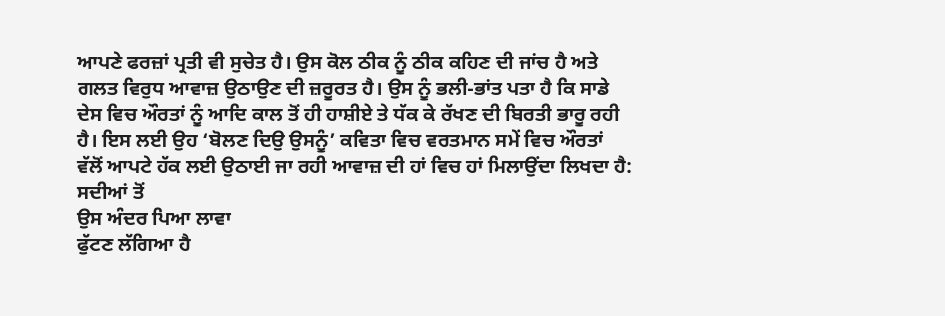ਆਪਣੇ ਫਰਜ਼ਾਂ ਪ੍ਰਤੀ ਵੀ ਸੁਚੇਤ ਹੈ। ਉਸ ਕੋਲ ਠੀਕ ਨੂੰ ਠੀਕ ਕਹਿਣ ਦੀ ਜਾਂਚ ਹੈ ਅਤੇ ਗਲਤ ਵਿਰੁਧ ਆਵਾਜ਼ ਉਠਾਉਣ ਦੀ ਜ਼ਰੂਰਤ ਹੈ। ਉਸ ਨੂੰ ਭਲੀ-ਭਾਂਤ ਪਤਾ ਹੈ ਕਿ ਸਾਡੇ ਦੇਸ ਵਿਚ ਔਰਤਾਂ ਨੂੰ ਆਦਿ ਕਾਲ ਤੋਂ ਹੀ ਹਾਸ਼ੀਏ ਤੇ ਧੱਕ ਕੇ ਰੱਖਣ ਦੀ ਬਿਰਤੀ ਭਾਰੂ ਰਹੀ ਹੈ। ਇਸ ਲਈ ਉਹ ‘ਬੋਲਣ ਦਿਉ ਉਸਨੂੰ’ ਕਵਿਤਾ ਵਿਚ ਵਰਤਮਾਨ ਸਮੇਂ ਵਿਚ ਔਰਤਾਂ ਵੱਲੋਂ ਆਪਟੇ ਹੱਕ ਲਈ ਉਠਾਈ ਜਾ ਰਹੀ ਆਵਾਜ਼ ਦੀ ਹਾਂ ਵਿਚ ਹਾਂ ਮਿਲਾਉਂਦਾ ਲਿਖਦਾ ਹੈ:
ਸਦੀਆਂ ਤੋਂ
ਉਸ ਅੰਦਰ ਪਿਆ ਲਾਵਾ
ਫੁੱਟਣ ਲੱਗਿਆ ਹੈ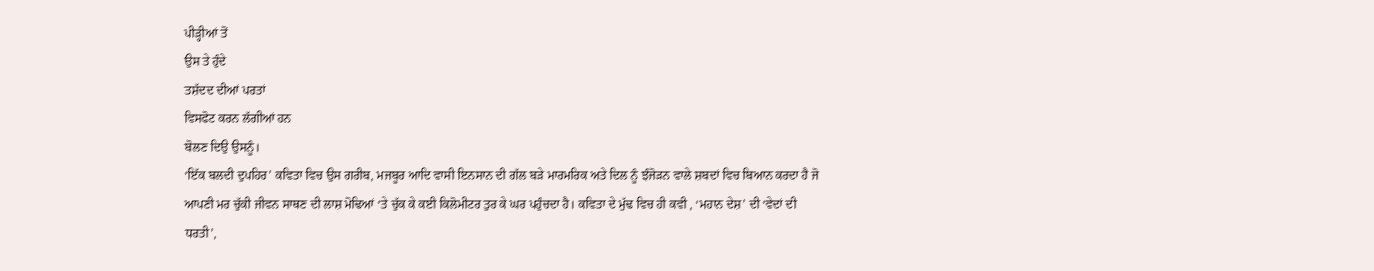ਪੀੜ੍ਹੀਆਂ ਤੋਂ
ਉਸ ਤੇ ਹੁੰਦੇ
ਤਸ਼ੱਦਦ ਦੀਆਂ ਪਰਤਾਂ
ਵਿਸਫੋਟ ਕਰਨ ਲੱਗੀਆਂ ਹਨ
ਬੋਲਣ ਦਿਉ ਉਸਨੂੰ।
‘ਇੱਕ ਬਲਦੀ ਦੁਪਹਿਰ’ ਕਵਿਤਾ ਵਿਚ ਉਸ ਗਰੀਬ, ਮਜਬੂਰ ਆਦਿ ਵਾਸੀ ਇਨਸਾਨ ਦੀ ਗੱਲ ਬੜੇ ਮਾਰਮਰਿਕ ਅਤੇ ਦਿਲ ਨੂੰ ਝੰਜੋੜਨ ਵਾਲੇ ਸ਼ਬਦਾਂ ਵਿਚ ਬਿਆਨ ਕਰਦਾ ਹੈ ਜੋ ਆਪਣੀ ਮਰ ਚੁੱਕੀ ਜੀਵਨ ਸਾਥਣ ਦੀ ਲਾਸ਼ ਮੋਢਿਆਂ ‘ਤੇ ਚੁੱਕ ਕੇ ਕਈ ਕਿਲੋਮੀਟਰ ਤੁਰ ਕੇ ਘਰ ਪਹੁੰਚਦਾ ਹੈ। ਕਵਿਤਾ ਦੇ ਮੁੱਢ ਵਿਚ ਹੀ ਕਵੀ , ‘ਮਹਾਨ ਦੇਸ਼’ ਦੀ ‘ਵੇਦਾਂ ਦੀ ਧਰਤੀ’,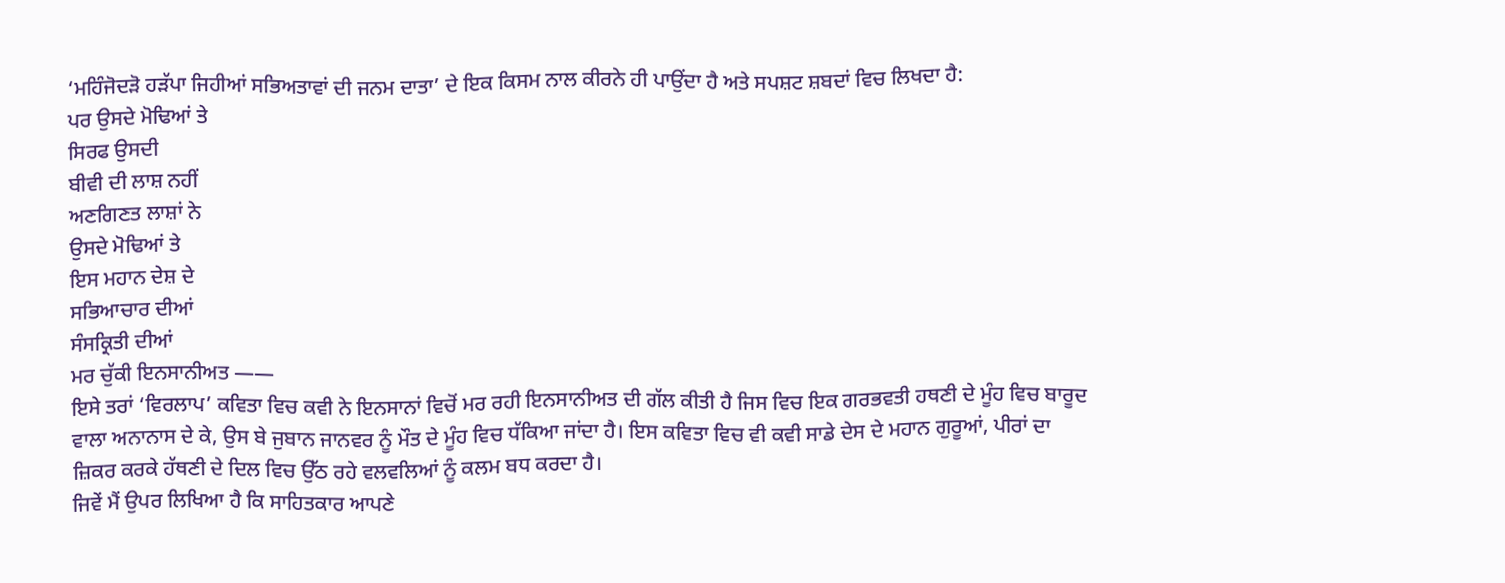‘ਮਹਿੰਜੋਦੜੋ ਹੜੱਪਾ ਜਿਹੀਆਂ ਸਭਿਅਤਾਵਾਂ ਦੀ ਜਨਮ ਦਾਤਾ’ ਦੇ ਇਕ ਕਿਸਮ ਨਾਲ ਕੀਰਨੇ ਹੀ ਪਾਉਂਦਾ ਹੈ ਅਤੇ ਸਪਸ਼ਟ ਸ਼ਬਦਾਂ ਵਿਚ ਲਿਖਦਾ ਹੈ:
ਪਰ ਉਸਦੇ ਮੋਢਿਆਂ ਤੇ
ਸਿਰਫ ਉਸਦੀ
ਬੀਵੀ ਦੀ ਲਾਸ਼ ਨਹੀਂ
ਅਣਗਿਣਤ ਲਾਸ਼ਾਂ ਨੇ
ਉਸਦੇ ਮੋਢਿਆਂ ਤੇ
ਇਸ ਮਹਾਨ ਦੇਸ਼ ਦੇ
ਸਭਿਆਚਾਰ ਦੀਆਂ
ਸੰਸਕ੍ਰਿਤੀ ਦੀਆਂ
ਮਰ ਚੁੱਕੀ ਇਨਸਾਨੀਅਤ ——
ਇਸੇ ਤਰਾਂ ‘ਵਿਰਲਾਪ’ ਕਵਿਤਾ ਵਿਚ ਕਵੀ ਨੇ ਇਨਸਾਨਾਂ ਵਿਚੋਂ ਮਰ ਰਹੀ ਇਨਸਾਨੀਅਤ ਦੀ ਗੱਲ ਕੀਤੀ ਹੈ ਜਿਸ ਵਿਚ ਇਕ ਗਰਭਵਤੀ ਹਥਣੀ ਦੇ ਮੂੰਹ ਵਿਚ ਬਾਰੂਦ ਵਾਲਾ ਅਨਾਨਾਸ ਦੇ ਕੇ, ਉਸ ਬੇ ਜੁਬਾਨ ਜਾਨਵਰ ਨੂੰ ਮੌਤ ਦੇ ਮੂੰਹ ਵਿਚ ਧੱਕਿਆ ਜਾਂਦਾ ਹੈ। ਇਸ ਕਵਿਤਾ ਵਿਚ ਵੀ ਕਵੀ ਸਾਡੇ ਦੇਸ ਦੇ ਮਹਾਨ ਗੁਰੂਆਂ, ਪੀਰਾਂ ਦਾ ਜ਼ਿਕਰ ਕਰਕੇ ਹੱਥਣੀ ਦੇ ਦਿਲ ਵਿਚ ਉੱਠ ਰਹੇ ਵਲਵਲਿਆਂ ਨੂੰ ਕਲਮ ਬਧ ਕਰਦਾ ਹੈ।
ਜਿਵੇਂ ਮੈਂ ਉਪਰ ਲਿਖਿਆ ਹੈ ਕਿ ਸਾਹਿਤਕਾਰ ਆਪਣੇ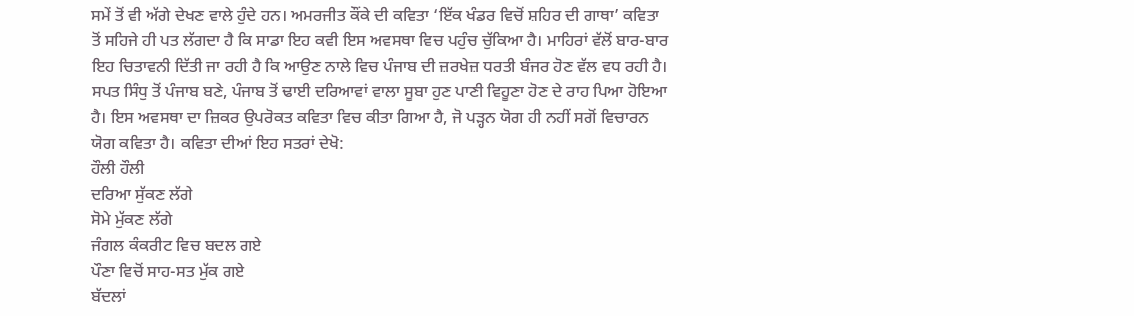ਸਮੇਂ ਤੋਂ ਵੀ ਅੱਗੇ ਦੇਖਣ ਵਾਲੇ ਹੁੰਦੇ ਹਨ। ਅਮਰਜੀਤ ਕੌਂਕੇ ਦੀ ਕਵਿਤਾ ‘ਇੱਕ ਖੰਡਰ ਵਿਚੋਂ ਸ਼ਹਿਰ ਦੀ ਗਾਥਾ’ ਕਵਿਤਾ ਤੋਂ ਸਹਿਜੇ ਹੀ ਪਤ ਲੱਗਦਾ ਹੈ ਕਿ ਸਾਡਾ ਇਹ ਕਵੀ ਇਸ ਅਵਸਥਾ ਵਿਚ ਪਹੁੰਚ ਚੁੱਕਿਆ ਹੈ। ਮਾਹਿਰਾਂ ਵੱਲੋਂ ਬਾਰ-ਬਾਰ ਇਹ ਚਿਤਾਵਨੀ ਦਿੱਤੀ ਜਾ ਰਹੀ ਹੈ ਕਿ ਆਉਣ ਨਾਲੇ ਵਿਚ ਪੰਜਾਬ ਦੀ ਜ਼ਰਖੇਜ਼ ਧਰਤੀ ਬੰਜਰ ਹੋਣ ਵੱਲ ਵਧ ਰਹੀ ਹੈ। ਸਪਤ ਸਿੰਧੁ ਤੋਂ ਪੰਜਾਬ ਬਣੇ, ਪੰਜਾਬ ਤੋਂ ਢਾਈ ਦਰਿਆਵਾਂ ਵਾਲਾ ਸੂਬਾ ਹੁਣ ਪਾਣੀ ਵਿਹੂਣਾ ਹੋਣ ਦੇ ਰਾਹ ਪਿਆ ਹੋਇਆ ਹੈ। ਇਸ ਅਵਸਥਾ ਦਾ ਜ਼ਿਕਰ ਉਪਰੋਕਤ ਕਵਿਤਾ ਵਿਚ ਕੀਤਾ ਗਿਆ ਹੈ, ਜੋ ਪੜ੍ਹਨ ਯੋਗ ਹੀ ਨਹੀਂ ਸਗੋਂ ਵਿਚਾਰਨ ਯੋਗ ਕਵਿਤਾ ਹੈ। ਕਵਿਤਾ ਦੀਆਂ ਇਹ ਸਤਰਾਂ ਦੇਖੋ:
ਹੌਲੀ ਹੌਲੀ
ਦਰਿਆ ਸੁੱਕਣ ਲੱਗੇ
ਸੋਮੇ ਮੁੱਕਣ ਲੱਗੇ
ਜੰਗਲ ਕੰਕਰੀਟ ਵਿਚ ਬਦਲ ਗਏ
ਪੌਣਾ ਵਿਚੋਂ ਸਾਹ-ਸਤ ਮੁੱਕ ਗਏ
ਬੱਦਲਾਂ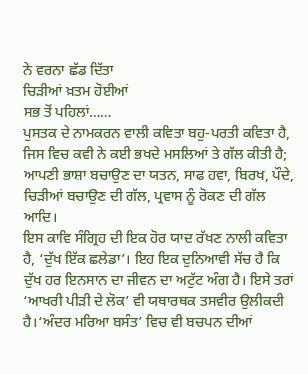ਨੇ ਵਰਨਾ ਛੱਡ ਦਿੱਤਾ
ਚਿੜੀਆਂ ਖ਼ਤਮ ਹੋਈਆਂ
ਸਭ ਤੋਂ ਪਹਿਲਾਂ……
ਪੁਸਤਕ ਦੇ ਨਾਮਕਰਨ ਵਾਲੀ ਕਵਿਤਾ ਬਹੁ-ਪਰਤੀ ਕਵਿਤਾ ਹੈ, ਜਿਸ ਵਿਚ ਕਵੀ ਨੇ ਕਈ ਭਖਦੇ ਮਸਲਿਆਂ ਤੇ ਗੱਲ ਕੀਤੀ ਹੈ; ਆਪਣੀ ਭਾਸ਼ਾ ਬਚਾਉਣ ਦਾ ਯਤਨ, ਸਾਫ ਹਵਾ, ਬਿਰਖ, ਪੌਦੇ, ਚਿੜੀਆਂ ਬਚਾਉਣ ਦੀ ਗੱਲ, ਪ੍ਰਵਾਸ ਨੂੰ ਰੋਕਣ ਦੀ ਗੱਲ ਆਦਿ।
ਇਸ ਕਾਵਿ ਸੰਗ੍ਰਿਹ ਦੀ ਇਕ ਹੋਰ ਯਾਦ ਰੱਖਣ ਨਾਲੀ ਕਵਿਤਾ ਹੈ, ‘ਦੁੱਖ ਇੱਕ ਛਲੇਡਾ’। ਇਹ ਇਕ ਦੁਨਿਆਵੀ ਸੱਚ ਹੈ ਕਿ ਦੁੱਖ ਹਰ ਇਨਸਾਨ ਦਾ ਜੀਵਨ ਦਾ ਅਟੁੱਟ ਅੰਗ ਹੈ। ਇਸੇ ਤਰਾਂ ‘ਆਖਰੀ ਪੀੜੀ ਦੇ ਲੋਕ’ ਵੀ ਯਥਾਰਥਕ ਤਸਵੀਰ ਉਲੀਕਦੀ ਹੈ।‘ਅੰਦਰ ਮਰਿਆ ਬਸੰਤ’ ਵਿਚ ਵੀ ਬਚਪਨ ਦੀਆਂ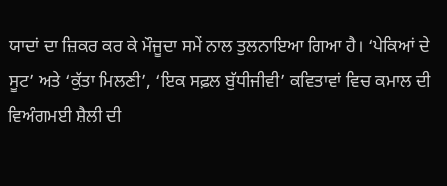ਯਾਦਾਂ ਦਾ ਜ਼ਿਕਰ ਕਰ ਕੇ ਮੌਜੂਦਾ ਸਮੇਂ ਨਾਲ ਤੁਲਨਾਇਆ ਗਿਆ ਹੈ। ‘ਪੇਕਿਆਂ ਦੇ ਸੂਟ’ ਅਤੇ ‘ਕੁੱਤਾ ਮਿਲਣੀ’, ‘ਇਕ ਸਫ਼ਲ ਬੁੱਧੀਜੀਵੀ’ ਕਵਿਤਾਵਾਂ ਵਿਚ ਕਮਾਲ ਦੀ ਵਿਅੰਗਮਈ ਸ਼ੈਲੀ ਦੀ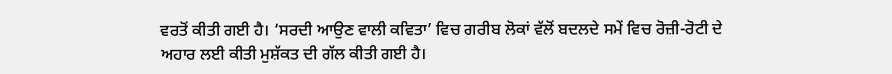ਵਰਤੋਂ ਕੀਤੀ ਗਈ ਹੈ। ‘ਸਰਦੀ ਆਉਣ ਵਾਲੀ ਕਵਿਤਾ’ ਵਿਚ ਗਰੀਬ ਲੋਕਾਂ ਵੱਲੋਂ ਬਦਲਦੇ ਸਮੇਂ ਵਿਚ ਰੋਜ਼ੀ-ਰੋਟੀ ਦੇ ਅਹਾਰ ਲਈ ਕੀਤੀ ਮੁਸ਼ੱਕਤ ਦੀ ਗੱਲ ਕੀਤੀ ਗਈ ਹੈ।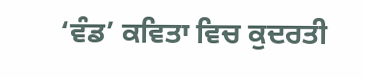‘ਵੰਡ’ ਕਵਿਤਾ ਵਿਚ ਕੁਦਰਤੀ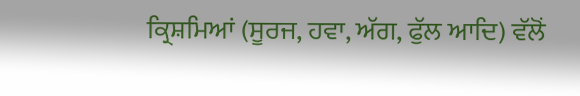ਕ੍ਰਿਸ਼ਮਿਆਂ (ਸੂਰਜ, ਹਵਾ, ਅੱਗ, ਫੁੱਲ ਆਦਿ) ਵੱਲੋਂ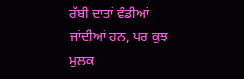ਰੱਬੀ ਦਾਤਾਂ ਵੰਡੀਆਂ ਜਾਂਦੀਆਂ ਹਨ, ਪਰ ਕੁਝ ਮੁਲਕ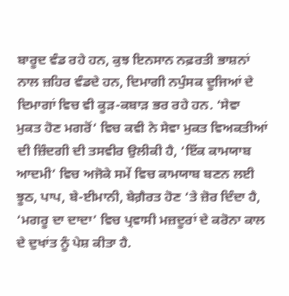ਬਾਰੂਦ ਵੰਡ ਰਹੇ ਹਨ, ਕੁਝ ਇਨਸਾਨ ਨਫ਼ਰਤੀ ਭਾਸ਼ਨਾਂ ਨਾਲ ਜ਼ਹਿਰ ਵੰਡਦੇ ਹਨ, ਦਿਮਾਗੀ ਨਪੁੰਸਕ ਦੂਜਿਆਂ ਦੇ ਦਿਮਾਗਾਂ ਵਿਚ ਵੀ ਕੂੜ-ਕਬਾੜ ਭਰ ਰਹੇ ਹਨ. ‘ਸੇਵਾ ਮੁਕਤ ਹੋਣ ਮਗਰੋਂ‘ ਵਿਚ ਕਵੀ ਨੇ ਸੇਵਾ ਮੁਕਤ ਵਿਅਕਤੀਆਂ ਦੀ ਜ਼ਿੰਦਗੀ ਦੀ ਤਸਵੀਰ ਉਲੀਕੀ ਹੈ, ‘ਇੱਕ ਕਾਮਯਾਬ ਆਦਮੀ’ ਵਿਚ ਅਜੋਕੇ ਸਮੇਂ ਵਿਚ ਕਾਮਯਾਬ ਬਣਨ ਲਈ ਝੂਠ, ਪਾਪ, ਬੇ-ਈਮਾਨੀ, ਬੇਗ਼ੈਰਤ ਹੋਣ ‘ਤੇ ਜ਼ੋਰ ਦਿੰਦਾ ਹੈ, ‘ਮਗਰੂ ਦਾ ਦਾਦਾ’ ਵਿਚ ਪ੍ਰਵਾਸੀ ਮਜ਼ਦੂਰਾਂ ਦੇ ਕਰੋਨਾ ਕਾਲ ਦੇ ਦੁਖਾਂਤ ਨੂੰ ਪੇਸ਼ ਕੀਤਾ ਹੈ.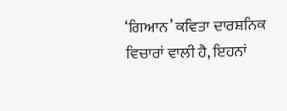‘ਗਿਆਨ’ ਕਵਿਤਾ ਦਾਰਸ਼ਨਿਕ ਵਿਚਾਰਾਂ ਵਾਲੀ ਹੈ, ਇਹਨਾਂ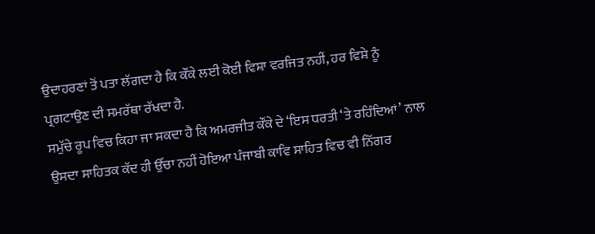ਉਦਾਹਰਣਾਂ ਤੋਂ ਪਤਾ ਲੱਗਦਾ ਹੈ ਕਿ ਕੌਂਕੇ ਲਈ ਕੋਈ ਵਿਸ਼ਾ ਵਰਜਿਤ ਨਹੀਂ, ਹਰ ਵਿਸ਼ੇ ਨੂੰ ਪ੍ਰਗਟਾਉਣ ਦੀ ਸਮਰੱਥਾ ਰੱਖਦਾ ਹੈ.
ਸਮੁੱਚੇ ਰੂਪ ਵਿਚ ਕਿਹਾ ਜਾ ਸਕਦਾ ਹੈ ਕਿ ਅਮਰਜੀਤ ਕੌਂਕੇ ਦੇ ‘ਇਸ ਧਰਤੀ ‘ਤੇ ਰਹਿੰਦਿਆਂ’ ਨਾਲ ਉਸਦਾ ਸਾਹਿਤਕ ਕੱਦ ਹੀ ਉੱਚਾ ਨਹੀਂ ਹੋਇਆ ਪੰਜਾਬੀ ਕਾਵਿ ਸਾਹਿਤ ਵਿਚ ਵੀ ਨਿੱਗਰ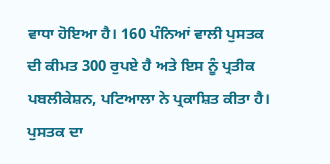ਵਾਧਾ ਹੋਇਆ ਹੈ। 160 ਪੰਨਿਆਂ ਵਾਲੀ ਪੁਸਤਕ ਦੀ ਕੀਮਤ 300 ਰੁਪਏ ਹੈ ਅਤੇ ਇਸ ਨੂੰ ਪ੍ਰਤੀਕ ਪਬਲੀਕੇਸ਼ਨ, ਪਟਿਆਲਾ ਨੇ ਪ੍ਰਕਾਸ਼ਿਤ ਕੀਤਾ ਹੈ। ਪੁਸਤਕ ਦਾ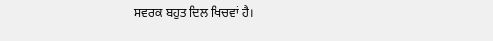ਸਵਰਕ ਬਹੁਤ ਦਿਲ ਖਿਚਵਾਂ ਹੈ।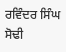ਰਵਿੰਦਰ ਸਿੰਘ ਸੋਢੀ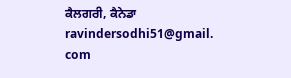ਕੈਲਗਰੀ, ਕੈਨੇਡਾ
ravindersodhi51@gmail. com